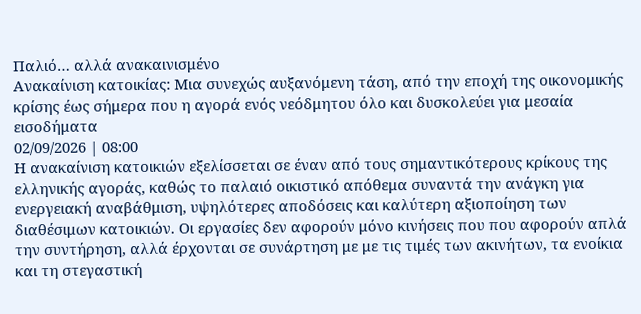Παλιό… αλλά ανακαινισμένο
Ανακαίνιση κατοικίας: Μια συνεχώς αυξανόμενη τάση, από την εποχή της οικονομικής κρίσης έως σήμερα που η αγορά ενός νεόδμητου όλο και δυσκολεύει για μεσαία εισοδήματα
02/09/2026 | 08:00
Η ανακαίνιση κατοικιών εξελίσσεται σε έναν από τους σημαντικότερους κρίκους της ελληνικής αγοράς, καθώς το παλαιό οικιστικό απόθεμα συναντά την ανάγκη για ενεργειακή αναβάθμιση, υψηλότερες αποδόσεις και καλύτερη αξιοποίηση των διαθέσιμων κατοικιών. Οι εργασίες δεν αφορούν μόνο κινήσεις που που αφορούν απλά την συντήρηση, αλλά έρχονται σε συνάρτηση με με τις τιμές των ακινήτων, τα ενοίκια και τη στεγαστική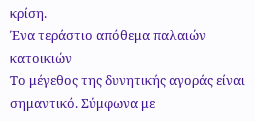κρίση.
Ένα τεράστιο απόθεμα παλαιών κατοικιών
Το μέγεθος της δυνητικής αγοράς είναι σημαντικό. Σύμφωνα με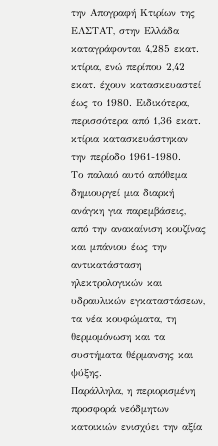την Απογραφή Κτιρίων της ΕΛΣΤΑΤ, στην Ελλάδα καταγράφονται 4,285 εκατ. κτίρια, ενώ περίπου 2,42 εκατ. έχουν κατασκευαστεί έως το 1980. Ειδικότερα, περισσότερα από 1,36 εκατ. κτίρια κατασκευάστηκαν την περίοδο 1961-1980.
Το παλαιό αυτό απόθεμα δημιουργεί μια διαρκή ανάγκη για παρεμβάσεις, από την ανακαίνιση κουζίνας και μπάνιου έως την αντικατάσταση ηλεκτρολογικών και υδραυλικών εγκαταστάσεων, τα νέα κουφώματα, τη θερμομόνωση και τα συστήματα θέρμανσης και ψύξης.
Παράλληλα, η περιορισμένη προσφορά νεόδμητων κατοικιών ενισχύει την αξία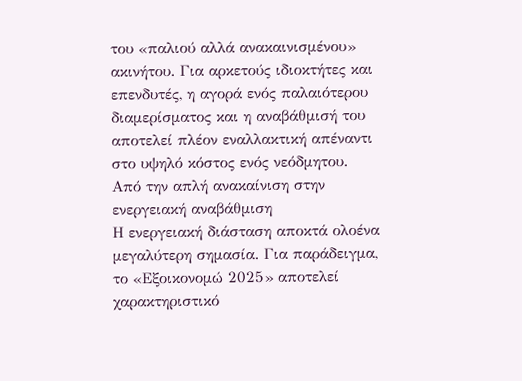του «παλιού αλλά ανακαινισμένου» ακινήτου. Για αρκετούς ιδιοκτήτες και επενδυτές, η αγορά ενός παλαιότερου διαμερίσματος και η αναβάθμισή του αποτελεί πλέον εναλλακτική απέναντι στο υψηλό κόστος ενός νεόδμητου.
Από την απλή ανακαίνιση στην ενεργειακή αναβάθμιση
Η ενεργειακή διάσταση αποκτά ολοένα μεγαλύτερη σημασία. Για παράδειγμα, το «Εξοικονομώ 2025» αποτελεί χαρακτηριστικό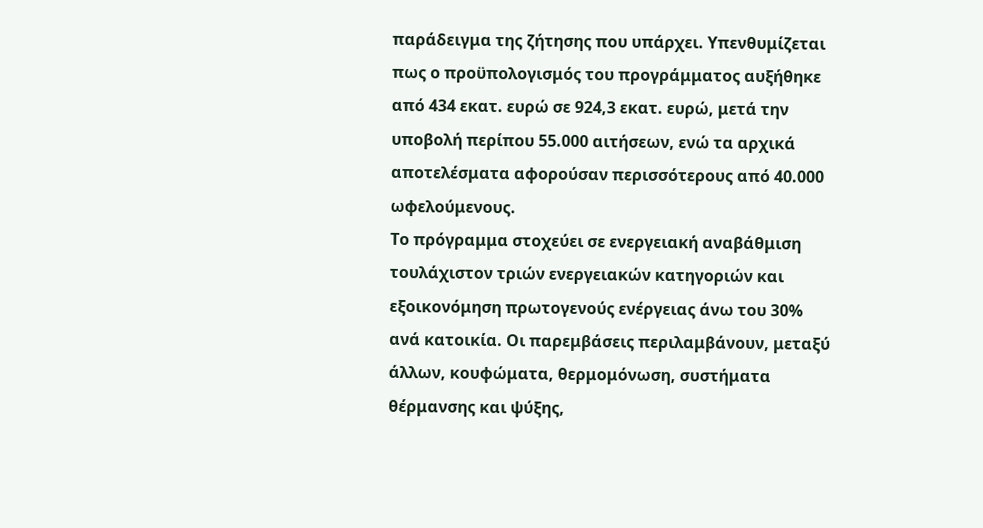παράδειγμα της ζήτησης που υπάρχει. Υπενθυμίζεται πως ο προϋπολογισμός του προγράμματος αυξήθηκε από 434 εκατ. ευρώ σε 924,3 εκατ. ευρώ, μετά την υποβολή περίπου 55.000 αιτήσεων, ενώ τα αρχικά αποτελέσματα αφορούσαν περισσότερους από 40.000 ωφελούμενους.
Το πρόγραμμα στοχεύει σε ενεργειακή αναβάθμιση τουλάχιστον τριών ενεργειακών κατηγοριών και εξοικονόμηση πρωτογενούς ενέργειας άνω του 30% ανά κατοικία. Οι παρεμβάσεις περιλαμβάνουν, μεταξύ άλλων, κουφώματα, θερμομόνωση, συστήματα θέρμανσης και ψύξης,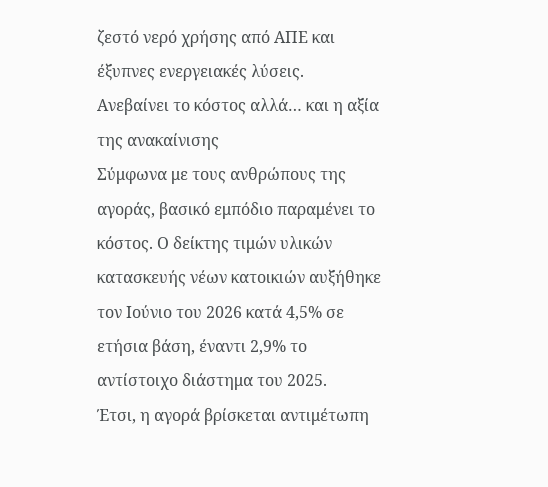ζεστό νερό χρήσης από ΑΠΕ και έξυπνες ενεργειακές λύσεις.
Ανεβαίνει το κόστος αλλά… και η αξία της ανακαίνισης
Σύμφωνα με τους ανθρώπους της αγοράς, βασικό εμπόδιο παραμένει το κόστος. Ο δείκτης τιμών υλικών κατασκευής νέων κατοικιών αυξήθηκε τον Ιούνιο του 2026 κατά 4,5% σε ετήσια βάση, έναντι 2,9% το αντίστοιχο διάστημα του 2025.
Έτσι, η αγορά βρίσκεται αντιμέτωπη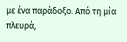με ένα παράδοξο. Από τη μία πλευρά,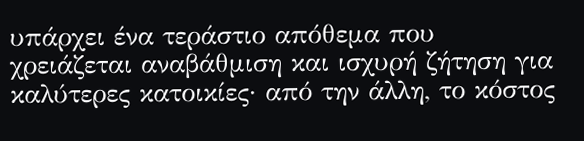υπάρχει ένα τεράστιο απόθεμα που χρειάζεται αναβάθμιση και ισχυρή ζήτηση για καλύτερες κατοικίες· από την άλλη, το κόστος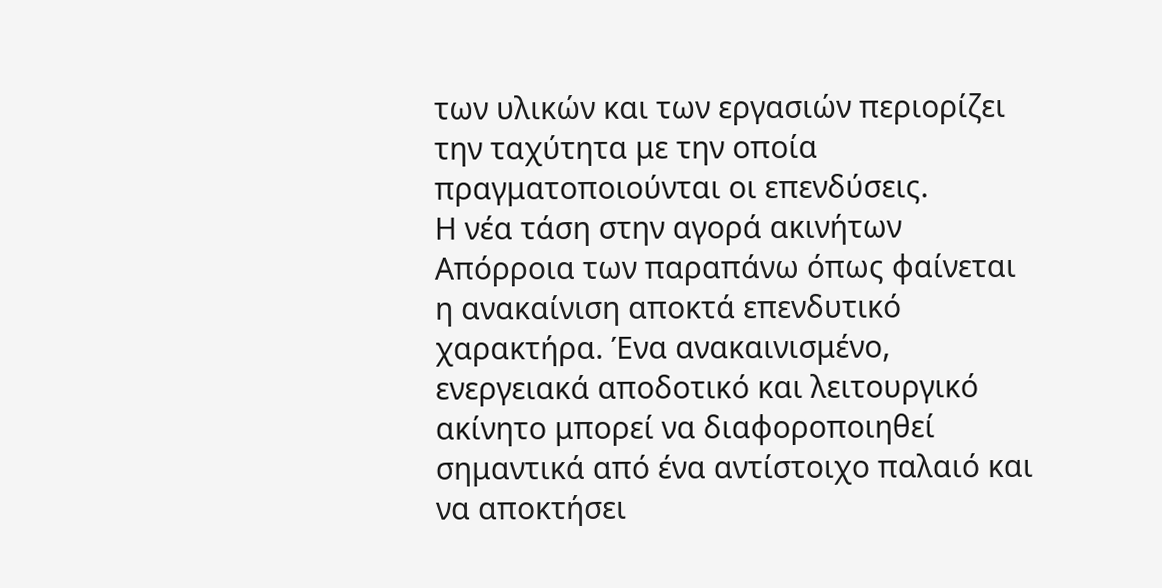των υλικών και των εργασιών περιορίζει την ταχύτητα με την οποία πραγματοποιούνται οι επενδύσεις.
Η νέα τάση στην αγορά ακινήτων
Απόρροια των παραπάνω όπως φαίνεται η ανακαίνιση αποκτά επενδυτικό χαρακτήρα. Ένα ανακαινισμένο, ενεργειακά αποδοτικό και λειτουργικό ακίνητο μπορεί να διαφοροποιηθεί σημαντικά από ένα αντίστοιχο παλαιό και να αποκτήσει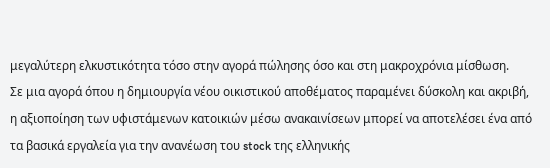μεγαλύτερη ελκυστικότητα τόσο στην αγορά πώλησης όσο και στη μακροχρόνια μίσθωση.
Σε μια αγορά όπου η δημιουργία νέου οικιστικού αποθέματος παραμένει δύσκολη και ακριβή, η αξιοποίηση των υφιστάμενων κατοικιών μέσω ανακαινίσεων μπορεί να αποτελέσει ένα από τα βασικά εργαλεία για την ανανέωση του stock της ελληνικής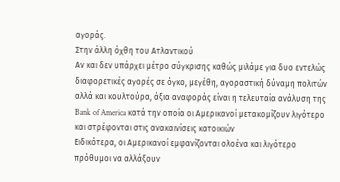αγοράς.
Στην άλλη όχθη του Ατλαντικού
Αν και δεν υπάρχει μέτρο σύγκρισης καθώς μιλάμε για δυο εντελώς διαφορετικές αγορές σε όγκο, μεγέθη, αγοραστική δύναμη πολιτών αλλά και κουλτούρα, άξια αναφοράς είναι η τελευταία ανάλυση της Bank of America κατά την οποία οι Αμερικανοί μετακομίζουν λιγότερο και στρέφονται στις ανακαινίσεις κατοικιών
Ειδικότερα, οι Αμερικανοί εμφανίζονται ολοένα και λιγότερο πρόθυμοι να αλλάξουν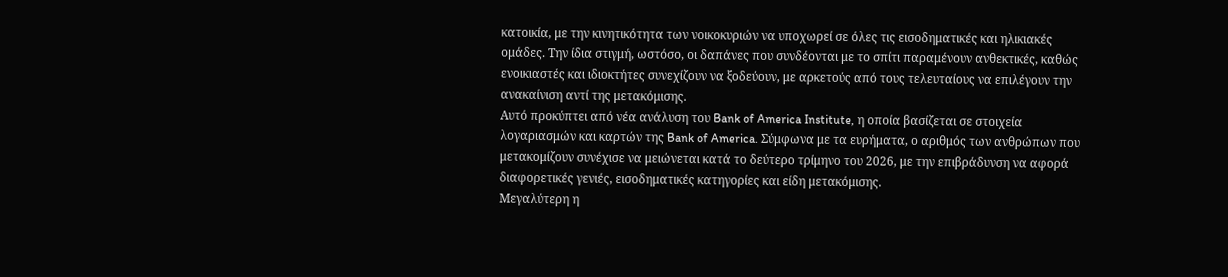κατοικία, με την κινητικότητα των νοικοκυριών να υποχωρεί σε όλες τις εισοδηματικές και ηλικιακές ομάδες. Την ίδια στιγμή, ωστόσο, οι δαπάνες που συνδέονται με το σπίτι παραμένουν ανθεκτικές, καθώς ενοικιαστές και ιδιοκτήτες συνεχίζουν να ξοδεύουν, με αρκετούς από τους τελευταίους να επιλέγουν την ανακαίνιση αντί της μετακόμισης.
Αυτό προκύπτει από νέα ανάλυση του Bank of America Institute, η οποία βασίζεται σε στοιχεία λογαριασμών και καρτών της Bank of America. Σύμφωνα με τα ευρήματα, ο αριθμός των ανθρώπων που μετακομίζουν συνέχισε να μειώνεται κατά το δεύτερο τρίμηνο του 2026, με την επιβράδυνση να αφορά διαφορετικές γενιές, εισοδηματικές κατηγορίες και είδη μετακόμισης.
Μεγαλύτερη η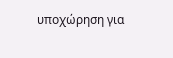υποχώρηση για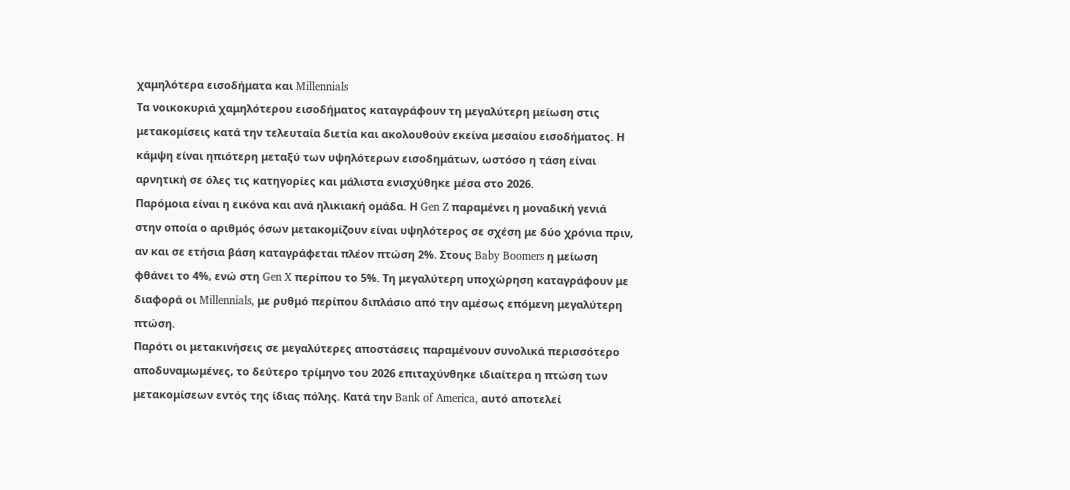χαμηλότερα εισοδήματα και Millennials
Τα νοικοκυριά χαμηλότερου εισοδήματος καταγράφουν τη μεγαλύτερη μείωση στις μετακομίσεις κατά την τελευταία διετία και ακολουθούν εκείνα μεσαίου εισοδήματος. Η κάμψη είναι ηπιότερη μεταξύ των υψηλότερων εισοδημάτων, ωστόσο η τάση είναι αρνητική σε όλες τις κατηγορίες και μάλιστα ενισχύθηκε μέσα στο 2026.
Παρόμοια είναι η εικόνα και ανά ηλικιακή ομάδα. Η Gen Z παραμένει η μοναδική γενιά στην οποία ο αριθμός όσων μετακομίζουν είναι υψηλότερος σε σχέση με δύο χρόνια πριν, αν και σε ετήσια βάση καταγράφεται πλέον πτώση 2%. Στους Baby Boomers η μείωση φθάνει το 4%, ενώ στη Gen X περίπου το 5%. Τη μεγαλύτερη υποχώρηση καταγράφουν με διαφορά οι Millennials, με ρυθμό περίπου διπλάσιο από την αμέσως επόμενη μεγαλύτερη πτώση.
Παρότι οι μετακινήσεις σε μεγαλύτερες αποστάσεις παραμένουν συνολικά περισσότερο αποδυναμωμένες, το δεύτερο τρίμηνο του 2026 επιταχύνθηκε ιδιαίτερα η πτώση των μετακομίσεων εντός της ίδιας πόλης. Κατά την Bank of America, αυτό αποτελεί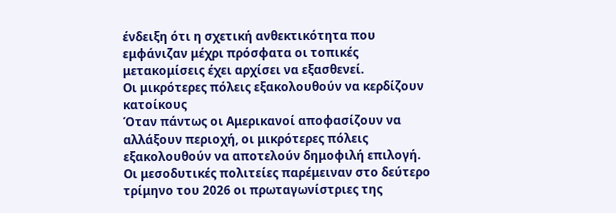ένδειξη ότι η σχετική ανθεκτικότητα που εμφάνιζαν μέχρι πρόσφατα οι τοπικές μετακομίσεις έχει αρχίσει να εξασθενεί.
Οι μικρότερες πόλεις εξακολουθούν να κερδίζουν κατοίκους
Όταν πάντως οι Αμερικανοί αποφασίζουν να αλλάξουν περιοχή, οι μικρότερες πόλεις εξακολουθούν να αποτελούν δημοφιλή επιλογή. Οι μεσοδυτικές πολιτείες παρέμειναν στο δεύτερο τρίμηνο του 2026 οι πρωταγωνίστριες της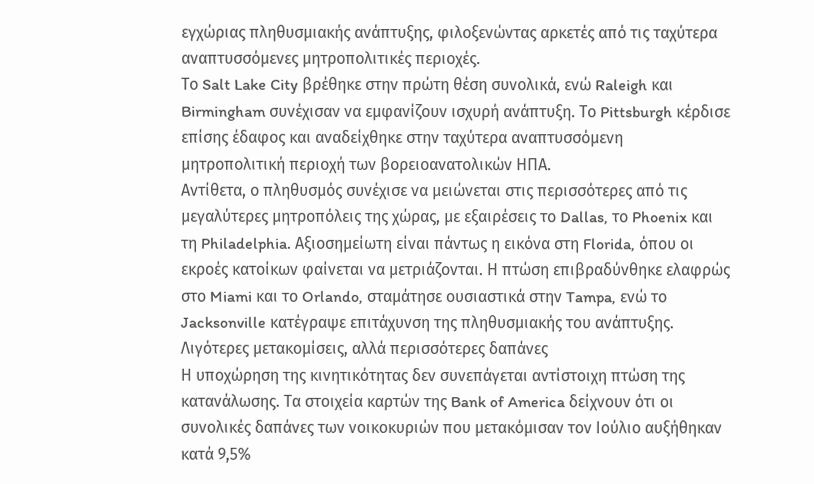εγχώριας πληθυσμιακής ανάπτυξης, φιλοξενώντας αρκετές από τις ταχύτερα αναπτυσσόμενες μητροπολιτικές περιοχές.
Το Salt Lake City βρέθηκε στην πρώτη θέση συνολικά, ενώ Raleigh και Birmingham συνέχισαν να εμφανίζουν ισχυρή ανάπτυξη. Το Pittsburgh κέρδισε επίσης έδαφος και αναδείχθηκε στην ταχύτερα αναπτυσσόμενη μητροπολιτική περιοχή των βορειοανατολικών ΗΠΑ.
Αντίθετα, ο πληθυσμός συνέχισε να μειώνεται στις περισσότερες από τις μεγαλύτερες μητροπόλεις της χώρας, με εξαιρέσεις το Dallas, το Phoenix και τη Philadelphia. Αξιοσημείωτη είναι πάντως η εικόνα στη Florida, όπου οι εκροές κατοίκων φαίνεται να μετριάζονται. Η πτώση επιβραδύνθηκε ελαφρώς στο Miami και το Orlando, σταμάτησε ουσιαστικά στην Tampa, ενώ το Jacksonville κατέγραψε επιτάχυνση της πληθυσμιακής του ανάπτυξης.
Λιγότερες μετακομίσεις, αλλά περισσότερες δαπάνες
Η υποχώρηση της κινητικότητας δεν συνεπάγεται αντίστοιχη πτώση της κατανάλωσης. Τα στοιχεία καρτών της Bank of America δείχνουν ότι οι συνολικές δαπάνες των νοικοκυριών που μετακόμισαν τον Ιούλιο αυξήθηκαν κατά 9,5%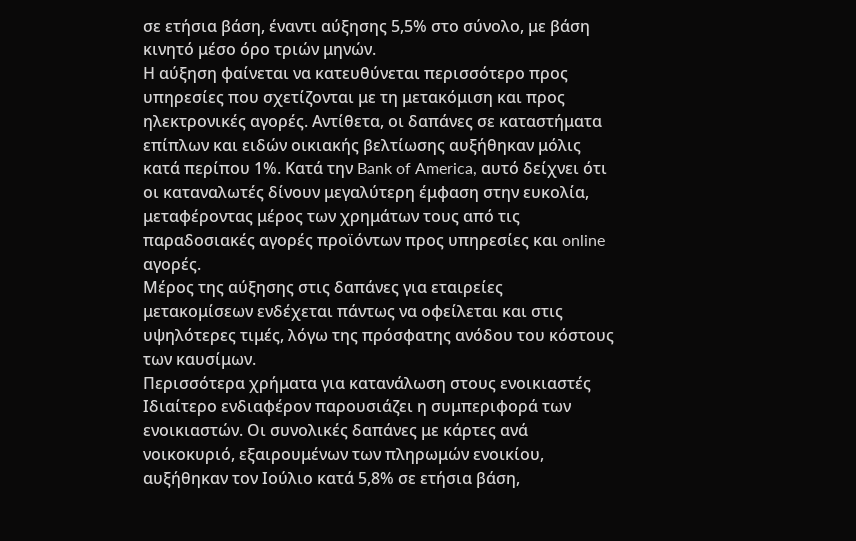σε ετήσια βάση, έναντι αύξησης 5,5% στο σύνολο, με βάση κινητό μέσο όρο τριών μηνών.
Η αύξηση φαίνεται να κατευθύνεται περισσότερο προς υπηρεσίες που σχετίζονται με τη μετακόμιση και προς ηλεκτρονικές αγορές. Αντίθετα, οι δαπάνες σε καταστήματα επίπλων και ειδών οικιακής βελτίωσης αυξήθηκαν μόλις κατά περίπου 1%. Κατά την Bank of America, αυτό δείχνει ότι οι καταναλωτές δίνουν μεγαλύτερη έμφαση στην ευκολία, μεταφέροντας μέρος των χρημάτων τους από τις παραδοσιακές αγορές προϊόντων προς υπηρεσίες και online αγορές.
Μέρος της αύξησης στις δαπάνες για εταιρείες μετακομίσεων ενδέχεται πάντως να οφείλεται και στις υψηλότερες τιμές, λόγω της πρόσφατης ανόδου του κόστους των καυσίμων.
Περισσότερα χρήματα για κατανάλωση στους ενοικιαστές
Ιδιαίτερο ενδιαφέρον παρουσιάζει η συμπεριφορά των ενοικιαστών. Οι συνολικές δαπάνες με κάρτες ανά νοικοκυριό, εξαιρουμένων των πληρωμών ενοικίου, αυξήθηκαν τον Ιούλιο κατά 5,8% σε ετήσια βάση,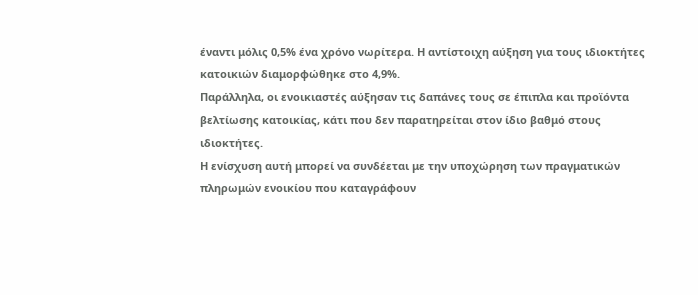έναντι μόλις 0,5% ένα χρόνο νωρίτερα. Η αντίστοιχη αύξηση για τους ιδιοκτήτες κατοικιών διαμορφώθηκε στο 4,9%.
Παράλληλα, οι ενοικιαστές αύξησαν τις δαπάνες τους σε έπιπλα και προϊόντα βελτίωσης κατοικίας, κάτι που δεν παρατηρείται στον ίδιο βαθμό στους ιδιοκτήτες.
Η ενίσχυση αυτή μπορεί να συνδέεται με την υποχώρηση των πραγματικών πληρωμών ενοικίου που καταγράφουν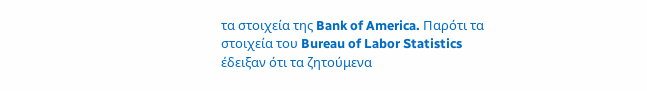τα στοιχεία της Bank of America. Παρότι τα στοιχεία του Bureau of Labor Statistics έδειξαν ότι τα ζητούμενα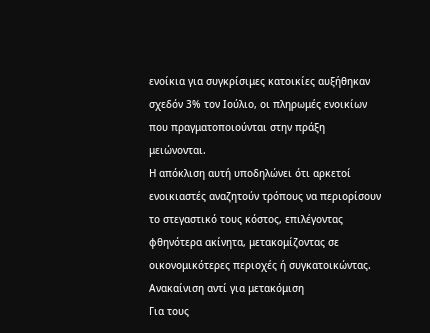ενοίκια για συγκρίσιμες κατοικίες αυξήθηκαν σχεδόν 3% τον Ιούλιο, οι πληρωμές ενοικίων που πραγματοποιούνται στην πράξη μειώνονται.
Η απόκλιση αυτή υποδηλώνει ότι αρκετοί ενοικιαστές αναζητούν τρόπους να περιορίσουν το στεγαστικό τους κόστος, επιλέγοντας φθηνότερα ακίνητα, μετακομίζοντας σε οικονομικότερες περιοχές ή συγκατοικώντας.
Ανακαίνιση αντί για μετακόμιση
Για τους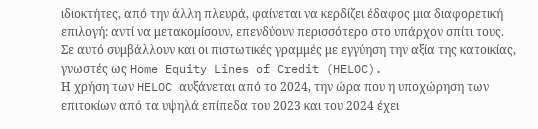ιδιοκτήτες, από την άλλη πλευρά, φαίνεται να κερδίζει έδαφος μια διαφορετική επιλογή: αντί να μετακομίσουν, επενδύουν περισσότερο στο υπάρχον σπίτι τους. Σε αυτό συμβάλλουν και οι πιστωτικές γραμμές με εγγύηση την αξία της κατοικίας, γνωστές ως Home Equity Lines of Credit (HELOC).
Η χρήση των HELOC αυξάνεται από το 2024, την ώρα που η υποχώρηση των επιτοκίων από τα υψηλά επίπεδα του 2023 και του 2024 έχει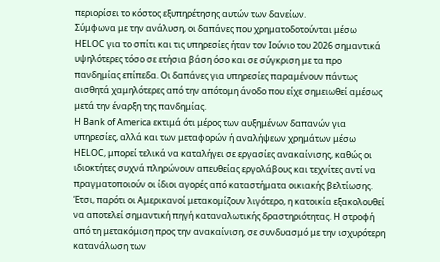περιορίσει το κόστος εξυπηρέτησης αυτών των δανείων.
Σύμφωνα με την ανάλυση, οι δαπάνες που χρηματοδοτούνται μέσω HELOC για το σπίτι και τις υπηρεσίες ήταν τον Ιούνιο του 2026 σημαντικά υψηλότερες τόσο σε ετήσια βάση όσο και σε σύγκριση με τα προ πανδημίας επίπεδα. Οι δαπάνες για υπηρεσίες παραμένουν πάντως αισθητά χαμηλότερες από την απότομη άνοδο που είχε σημειωθεί αμέσως μετά την έναρξη της πανδημίας.
Η Bank of America εκτιμά ότι μέρος των αυξημένων δαπανών για υπηρεσίες, αλλά και των μεταφορών ή αναλήψεων χρημάτων μέσω HELOC, μπορεί τελικά να καταλήγει σε εργασίες ανακαίνισης, καθώς οι ιδιοκτήτες συχνά πληρώνουν απευθείας εργολάβους και τεχνίτες αντί να πραγματοποιούν οι ίδιοι αγορές από καταστήματα οικιακής βελτίωσης.
Έτσι, παρότι οι Αμερικανοί μετακομίζουν λιγότερο, η κατοικία εξακολουθεί να αποτελεί σημαντική πηγή καταναλωτικής δραστηριότητας. Η στροφή από τη μετακόμιση προς την ανακαίνιση, σε συνδυασμό με την ισχυρότερη κατανάλωση των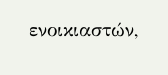ενοικιαστών,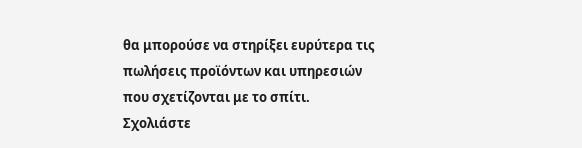θα μπορούσε να στηρίξει ευρύτερα τις πωλήσεις προϊόντων και υπηρεσιών που σχετίζονται με το σπίτι.
Σχολιάστε